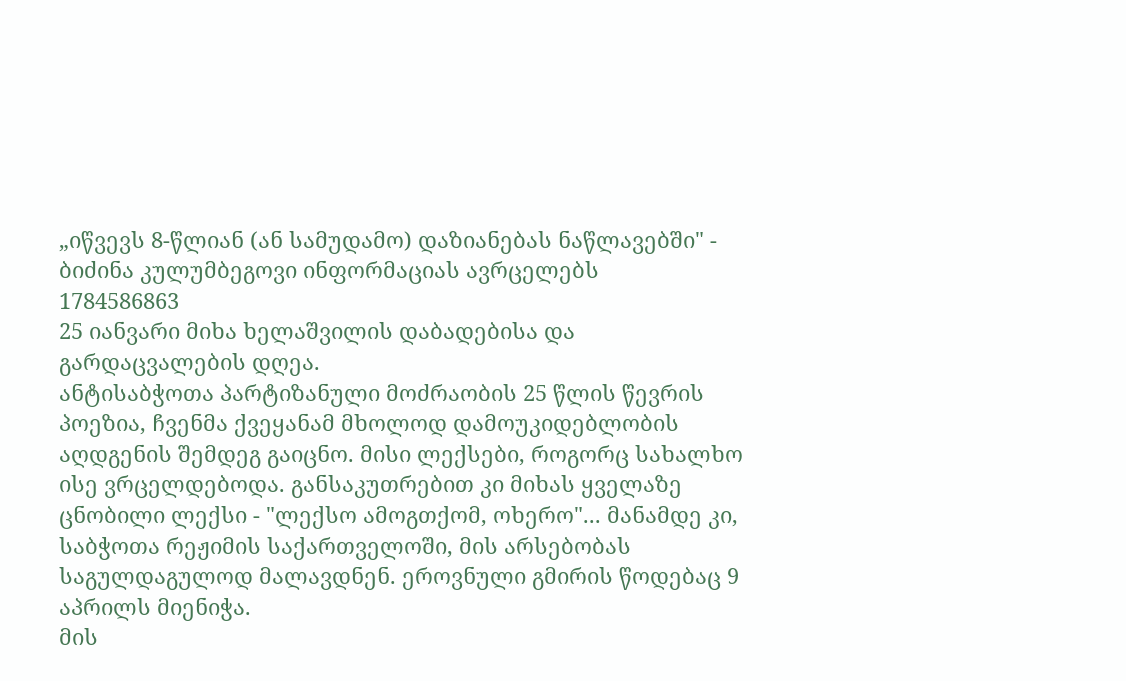„იწვევს 8-წლიან (ან სამუდამო) დაზიანებას ნაწლავებში" - ბიძინა კულუმბეგოვი ინფორმაციას ავრცელებს
1784586863
25 იანვარი მიხა ხელაშვილის დაბადებისა და გარდაცვალების დღეა.
ანტისაბჭოთა პარტიზანული მოძრაობის 25 წლის წევრის პოეზია, ჩვენმა ქვეყანამ მხოლოდ დამოუკიდებლობის აღდგენის შემდეგ გაიცნო. მისი ლექსები, როგორც სახალხო ისე ვრცელდებოდა. განსაკუთრებით კი მიხას ყველაზე ცნობილი ლექსი - "ლექსო ამოგთქომ, ოხერო"... მანამდე კი, საბჭოთა რეჟიმის საქართველოში, მის არსებობას საგულდაგულოდ მალავდნენ. ეროვნული გმირის წოდებაც 9 აპრილს მიენიჭა.
მის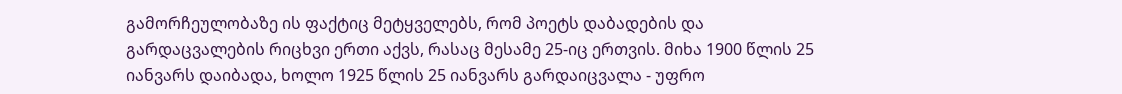გამორჩეულობაზე ის ფაქტიც მეტყველებს, რომ პოეტს დაბადების და გარდაცვალების რიცხვი ერთი აქვს, რასაც მესამე 25-იც ერთვის. მიხა 1900 წლის 25 იანვარს დაიბადა, ხოლო 1925 წლის 25 იანვარს გარდაიცვალა - უფრო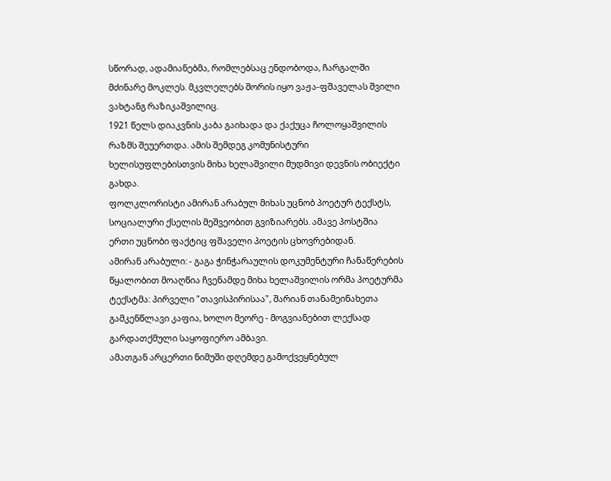სწორად, ადამიანებმა, რომლებსაც ენდობოდა, ჩარგალში მძინარე მოკლეს. მკვლელებს შორის იყო ვაჟა-ფშაველას შვილი ვახტანგ რაზიკაშვილიც.
1921 წელს დიაკვნის კაბა გაიხადა და ქაქუცა ჩოლოყაშვილის რაზმს შეუერთდა. ამის შემდეგ კომუნისტური ხელისუფლებისთვის მიხა ხელაშვილი მუდმივი დევნის ობიექტი გახდა.
ფოლკლორისტი ამირან არაბულ მიხას უცნობ პოეტურ ტექსტს, სოციალური ქსელის მეშვეობით გვიზიარებს. ამავე პოსტშია ერთი უცნობი ფაქტიც ფშაველი პოეტის ცხოვრებიდან.
ამირან არაბული: - გაგა ჭინჭარაულის დოკუმენტური ჩანაწერების წყალობით მოაღწია ჩვენამდე მიხა ხელაშვილის ორმა პოეტურმა ტექსტმა: პირველი "თავისპირისაა", შარიან თანამეინახეთა გამკენწლავი კაფია, ხოლო მეორე - მოგვიანებით ლექსად გარდათქმული საყოფიერო ამბავი.
ამათგან არცერთი ნიმუში დღემდე გამოქვეყნებულ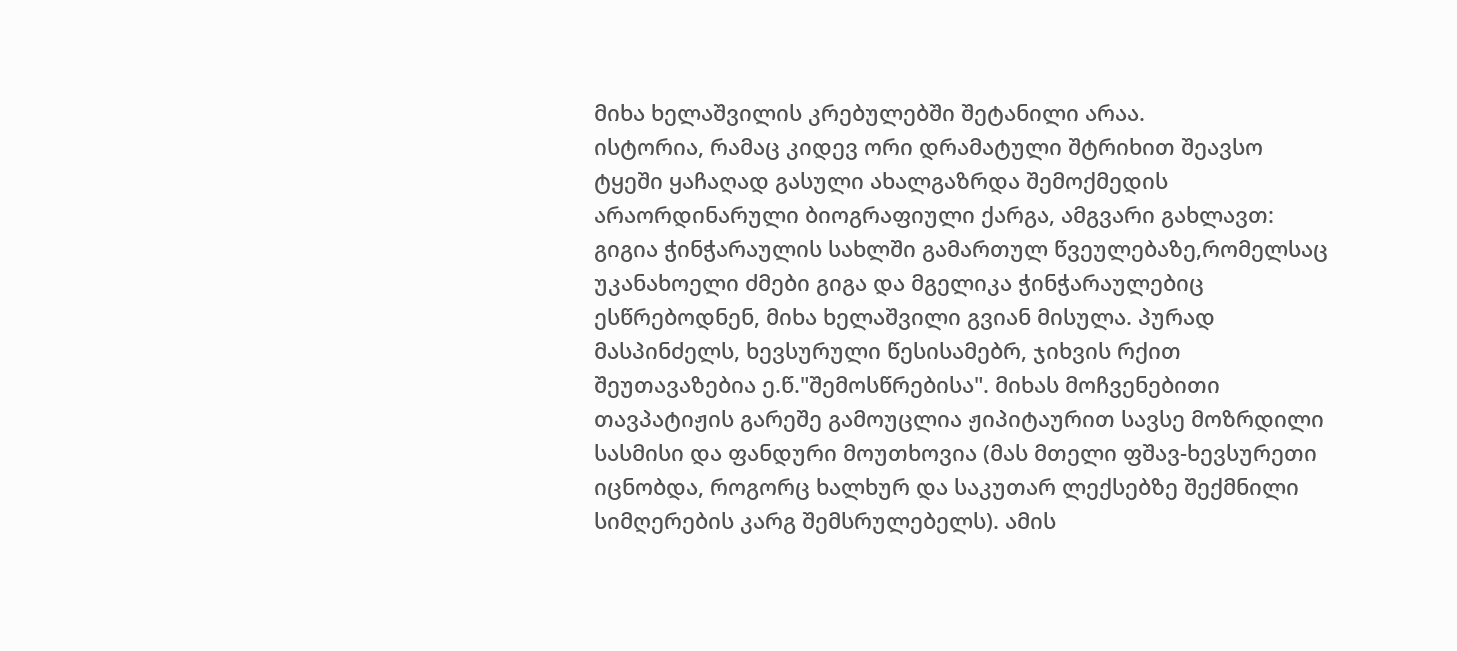მიხა ხელაშვილის კრებულებში შეტანილი არაა.
ისტორია, რამაც კიდევ ორი დრამატული შტრიხით შეავსო ტყეში ყაჩაღად გასული ახალგაზრდა შემოქმედის არაორდინარული ბიოგრაფიული ქარგა, ამგვარი გახლავთ:
გიგია ჭინჭარაულის სახლში გამართულ წვეულებაზე,რომელსაც უკანახოელი ძმები გიგა და მგელიკა ჭინჭარაულებიც ესწრებოდნენ, მიხა ხელაშვილი გვიან მისულა. პურად მასპინძელს, ხევსურული წესისამებრ, ჯიხვის რქით შეუთავაზებია ე.წ."შემოსწრებისა". მიხას მოჩვენებითი თავპატიჟის გარეშე გამოუცლია ჟიპიტაურით სავსე მოზრდილი სასმისი და ფანდური მოუთხოვია (მას მთელი ფშავ-ხევსურეთი იცნობდა, როგორც ხალხურ და საკუთარ ლექსებზე შექმნილი სიმღერების კარგ შემსრულებელს). ამის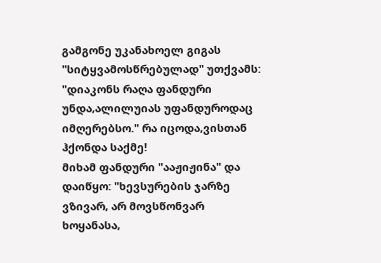გამგონე უკანახოელ გიგას "სიტყვამოსწრებულად" უთქვამს: "დიაკონს რაღა ფანდური უნდა,ალილუიას უფანდუროდაც იმღერებსო." რა იცოდა,ვისთან ჰქონდა საქმე!
მიხამ ფანდური "ააჟიჟინა" და დაიწყო: "ხევსურების ჯარზე ვზივარ, არ მოვსწონვარ ხოყანასა,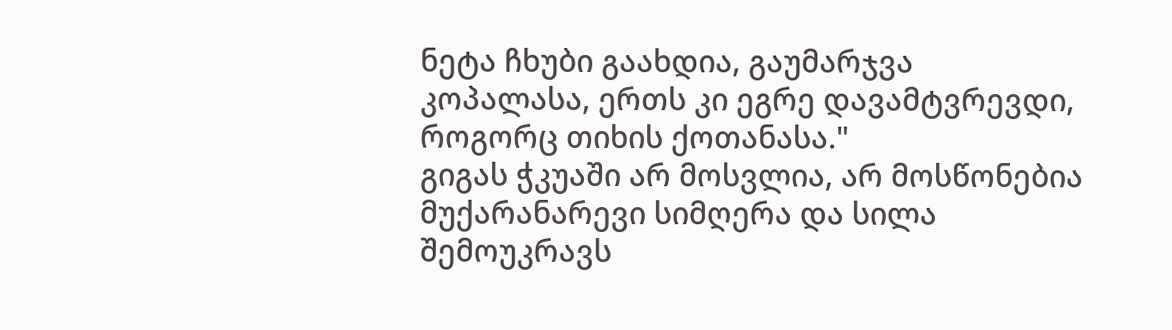ნეტა ჩხუბი გაახდია, გაუმარჯვა კოპალასა, ერთს კი ეგრე დავამტვრევდი, როგორც თიხის ქოთანასა."
გიგას ჭკუაში არ მოსვლია, არ მოსწონებია მუქარანარევი სიმღერა და სილა შემოუკრავს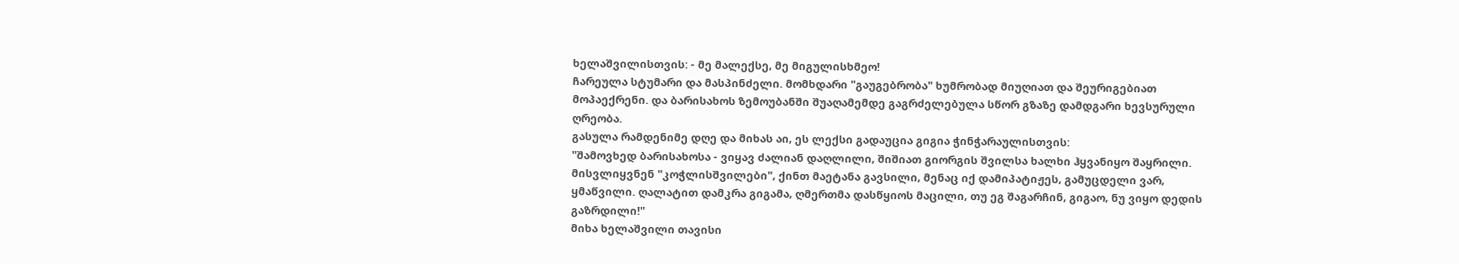ხელაშვილისთვის: - მე მალექსე, მე მიგულისხმეო!
ჩარეულა სტუმარი და მასპინძელი. მომხდარი "გაუგებრობა" ხუმრობად მიუღიათ და შეურიგებიათ მოპაექრენი. და ბარისახოს ზემოუბანში შუაღამემდე გაგრძელებულა სწორ გზაზე დამდგარი ხევსურული ღრეობა.
გასულა რამდენიმე დღე და მიხას აი, ეს ლექსი გადაუცია გიგია ჭინჭარაულისთვის:
"შამოვხედ ბარისახოსა - ვიყავ ძალიან დაღლილი, შიშიათ გიორგის შვილსა ხალხი ჰყვანიყო შაყრილი. მისვლიყვნენ "კოჭლისშვილები", ქინთ მაეტანა გავსილი, მენაც იქ დამიპატიჟეს, გამუცდელი ვარ, ყმაწვილი. ღალატით დამკრა გიგამა, ღმერთმა დასწყიოს მაცილი, თუ ეგ შაგარჩინ, გიგაო, ნუ ვიყო დედის გაზრდილი!"
მიხა ხელაშვილი თავისი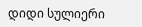დიდი სულიერი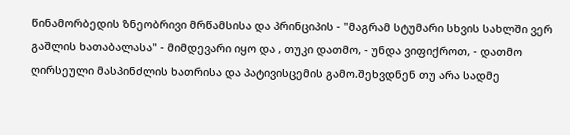წინამორბედის ზნეობრივი მრწამსისა და პრინციპის - "მაგრამ სტუმარი სხვის სახლში ვერ გაშლის ხათაბალასა" - მიმდევარი იყო და , თუკი დათმო, - უნდა ვიფიქროთ, - დათმო ღირსეული მასპინძლის ხათრისა და პატივისცემის გამო.შეხვდნენ თუ არა სადმე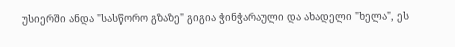უსიერში ანდა "სასწორო გზაზე" გიგია ჭინჭარაული და ახადელი "ხელა", ეს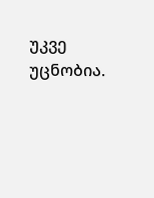უკვე უცნობია.